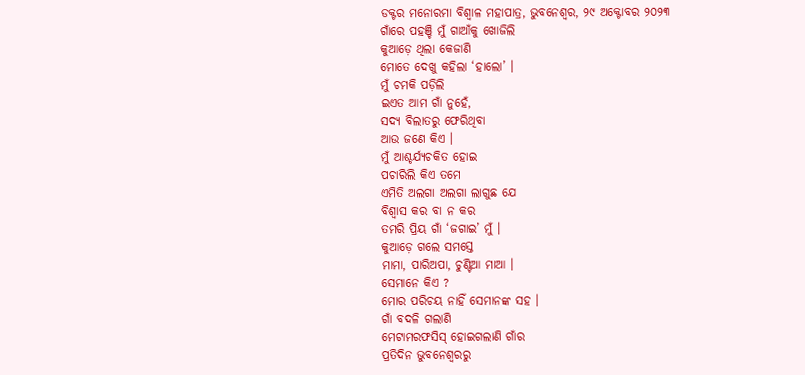ଡକ୍ଟର ମନୋରମା ବିଶ୍ୱାଳ ମହାପାତ୍ର, ଭୁବନେଶ୍ୱର, ୨୯ ଅକ୍ଟୋବର ୨୦୨୩
ଗାଁରେ ପହଞ୍ଚି ମୁଁ ଗାଆଁକୁ ଖୋଜିଲି
କୁଆଡ଼େ ଥିଲା କେଜାଣି
ମୋତେ ଦେଖୁ କହିଲା ‘ହାଲୋ’ ।
ମୁଁ ଚମକି ପଡ଼ିଲି
ଇଏତ ଆମ ଗାଁ ନୁହେଁ,
ସଦ୍ୟ ବିଲାତରୁ ଫେରିଥିବା
ଆଉ ଜଣେ କିଏ ।
ମୁଁ ଆଶ୍ଚର୍ଯ୍ୟଚକିତ ହୋଇ
ପଚାରିଲି କିଏ ତମେ
ଏମିତି ଅଲଗା ଅଲଗା ଲାଗୁଛ ଯେ
ବିଶ୍ଵାସ କର ବା ନ କର
ତମରି ପ୍ରିୟ ଗାଁ ‘ଜଗାଇ’ ମୁଁ ।
କୁଆଡ଼େ ଗଲେ ସମସ୍ତେ
ମାମା, ପାରିଅପା, ଚୁଣ୍ଟିଆ ମାଆ ।
ସେମାନେ କିଏ ?
ମୋର ପରିଚୟ ନାହିଁ ସେମାନଙ୍କ ସହ ।
ଗାଁ ବଦଳି ଗଲାଣି
ମେଟାମରଫସିସ୍ ହୋଇଗଲାଣି ଗାଁର
ପ୍ରତିଦିନ ଭୁବନେଶ୍ୱରରୁ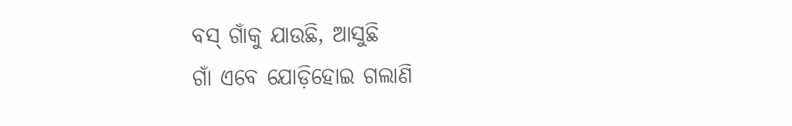ବସ୍ ଗାଁକୁ ଯାଉଛି, ଆସୁଛି
ଗାଁ ଏବେ ଯୋଡ଼ିହୋଇ ଗଲାଣି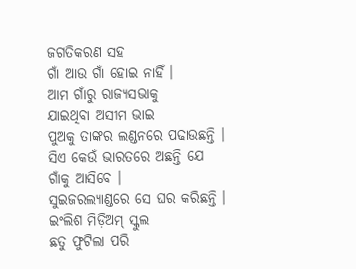ଜଗତିକରଣ ସହ
ଗାଁ ଆଉ ଗାଁ ହୋଇ ନାହିଁ ।
ଆମ ଗାଁରୁ ରାଜ୍ୟସଭାକୁ
ଯାଇଥିବା ଅସୀମ ଭାଇ
ପୁଅକୁ ତାଙ୍କର ଲଣ୍ଡନରେ ପଢାଉଛନ୍ତି ।
ସିଏ କେଉଁ ଭାରତରେ ଅଛନ୍ତି ଯେ
ଗାଁକୁ ଆସିବେ ।
ସୁଇଜରଲ୍ୟାଣ୍ଡରେ ସେ ଘର କରିଛନ୍ତି ।
ଇଂଲିଶ ମିଡ଼ିଅମ୍ ସ୍କୁଲ
ଛତୁ ଫୁଟିଲା ପରି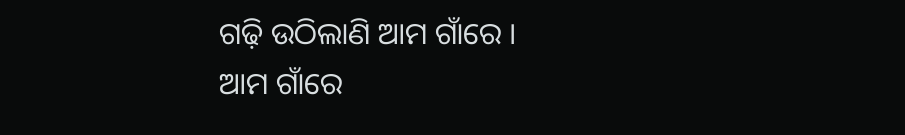ଗଢ଼ି ଉଠିଲାଣି ଆମ ଗାଁରେ ।
ଆମ ଗାଁରେ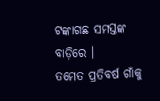ଟଙ୍କାଗଛ ସମସ୍ତଙ୍କ ବାଡ଼ିରେ ।
ତମେତ ପ୍ରତିବର୍ଷ ଗାଁକୁ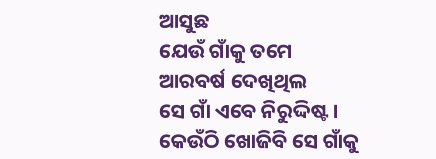ଆସୁଛ
ଯେଉଁ ଗାଁକୁ ତମେ
ଆରବର୍ଷ ଦେଖିଥିଲ
ସେ ଗାଁ ଏବେ ନିରୁଦ୍ଦିଷ୍ଟ ।
କେଉଁଠି ଖୋଜିବି ସେ ଗାଁକୁ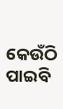କେଉଁଠି ପାଇବି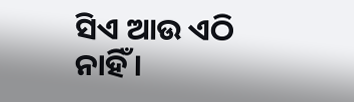ସିଏ ଆଉ ଏଠି ନାହିଁ ।